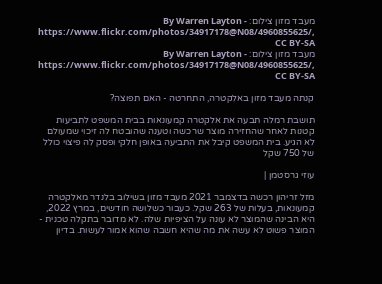מעבד מזון צילום: By Warren Layton - https://www.flickr.com/photos/34917178@N08/4960855625/, CC BY-SA
מעבד מזון צילום: By Warren Layton - https://www.flickr.com/photos/34917178@N08/4960855625/, CC BY-SA

קנתה מעבד מזון באלקטרה, התחרטה - האם תפוצה?

תושבת רמלה תבעה את אלקטרה קמעונאות בבית המשפט לתביעות קטנות לאחר שהחזירה מוצר שרכשה וטענה שהובטח לה זיכוי שמעולם לא הגיע. בית המשפט קיבל את התביעה באופן חלקי ופסק לה פיצוי כולל של 750 שקל

עוזי גרסטמן |

מזל זריהון רכשה בדצמבר 2021 מעבד מזון בשילוב בלנדר מאלקטרה קמעונאות, בעלות של 263 שקל. כעבור כשלושה חודשים, במרץ 2022, היא הבינה שהמוצר לא עונה על הציפיות שלה. לא מדובר בתקלה טכנית - המוצר פשוט לא עשה את מה שהיא חשבה שהוא אמור לעשות. בדיון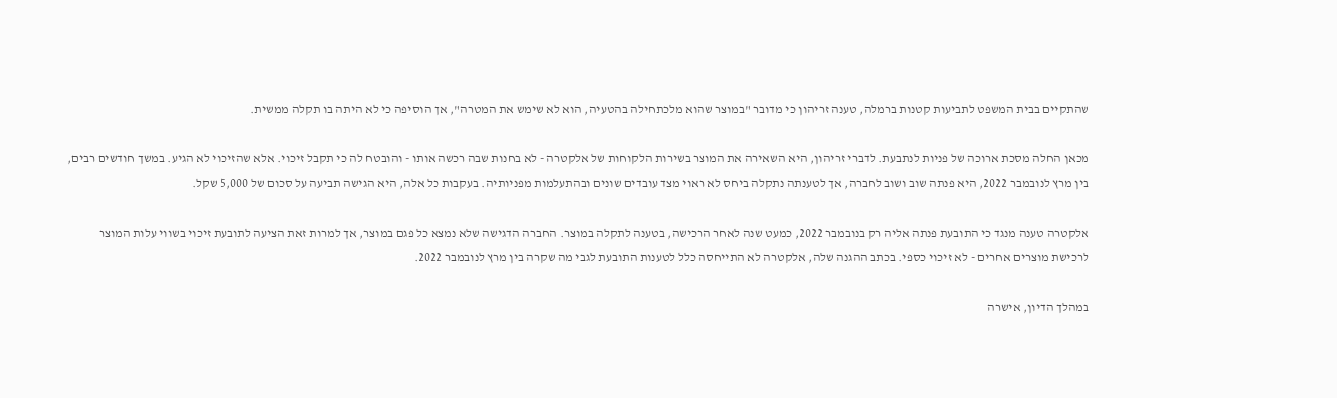שהתקיים בבית המשפט לתביעות קטנות ברמלה, טענה זריהון כי מדובר "במוצר שהוא מלכתחילה בהטעיה, הוא לא שימש את המטרה", אך הוסיפה כי לא היתה בו תקלה ממשית.

מכאן החלה מסכת ארוכה של פניות לנתבעת. לדברי זריהון, היא השאירה את המוצר בשירות הלקוחות של אלקטרה - לא בחנות שבה רכשה אותו - והובטח לה כי תקבל זיכוי. אלא שהזיכוי לא הגיע. במשך חודשים רבים, בין מרץ לנובמבר 2022, היא פנתה שוב ושוב לחברה, אך לטענתה נתקלה ביחס לא ראוי מצד עובדים שונים ובהתעלמות מפניותיה. בעקבות כל אלה, היא הגישה תביעה על סכום של 5,000 שקל.

אלקטרה טענה מנגד כי התובעת פנתה אליה רק בנובמבר 2022, כמעט שנה לאחר הרכישה, בטענה לתקלה במוצר. החברה הדגישה שלא נמצא כל פגם במוצר, אך למרות זאת הציעה לתובעת זיכוי בשווי עלות המוצר לרכישת מוצרים אחרים - לא זיכוי כספי. בכתב ההגנה שלה, אלקטרה לא התייחסה כלל לטענות התובעת לגבי מה שקרה בין מרץ לנובמבר 2022.

במהלך הדיון, אישרה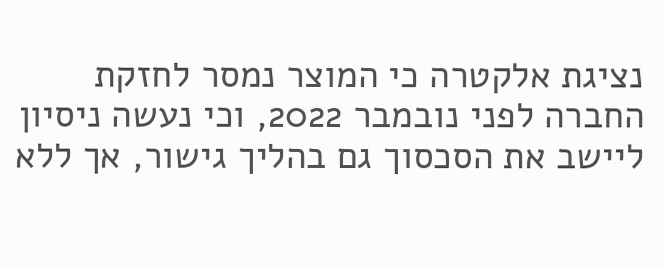נציגת אלקטרה כי המוצר נמסר לחזקת החברה לפני נובמבר 2022, וכי נעשה ניסיון ליישב את הסכסוך גם בהליך גישור, אך ללא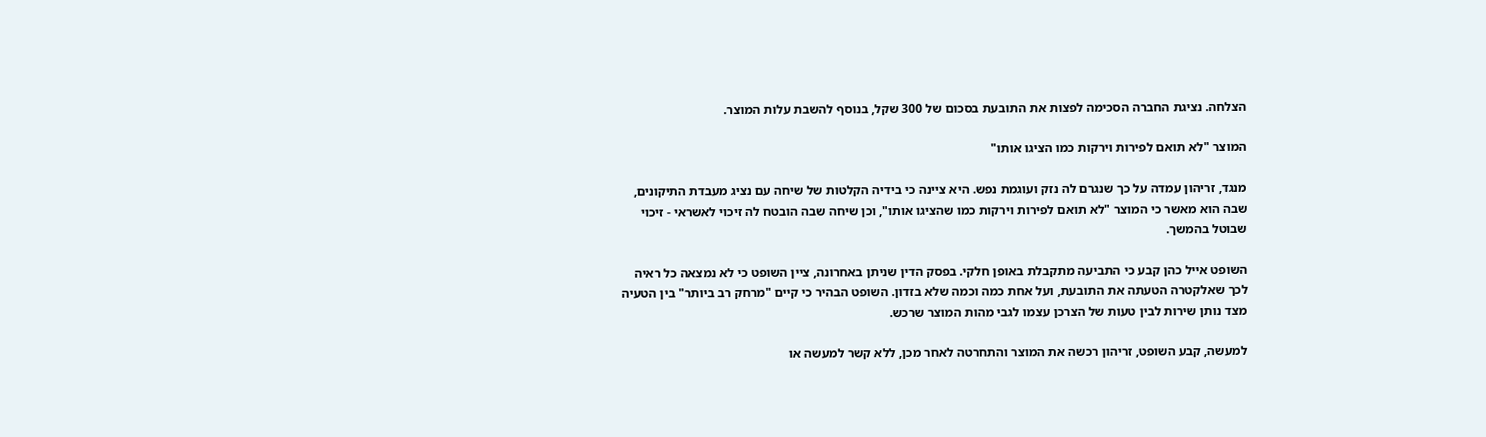הצלחה. נציגת החברה הסכימה לפצות את התובעת בסכום של 300 שקל, בנוסף להשבת עלות המוצר.

המוצר "לא תואם לפירות וירקות כמו הציגו אותו"

מנגד, זריהון עמדה על כך שנגרם לה נזק ועוגמת נפש. היא ציינה כי בידיה הקלטות של שיחה עם נציג מעבדת התיקונים, שבה הוא מאשר כי המוצר "לא תואם לפירות וירקות כמו שהציגו אותו", וכן שיחה שבה הובטח לה זיכוי לאשראי - זיכוי שבוטל בהמשך.

השופט אייל כהן קבע כי התביעה מתקבלת באופן חלקי. בפסק הדין שניתן באחרונה, ציין השופט כי לא נמצאה כל ראיה לכך שאלקטרה הטעתה את התובעת, ועל אחת כמה וכמה שלא בזדון. השופט הבהיר כי קיים "מרחק רב ביותר" בין הטעיה מצד נותן שירות לבין טעות של הצרכן עצמו לגבי מהות המוצר שרכש.

למעשה, קבע השופט, זריהון רכשה את המוצר והתחרטה לאחר מכן, ללא קשר למעשה או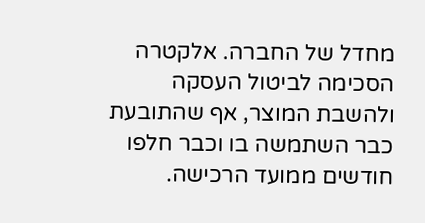מחדל של החברה. אלקטרה הסכימה לביטול העסקה ולהשבת המוצר, אף שהתובעת כבר השתמשה בו וכבר חלפו חודשים ממועד הרכישה.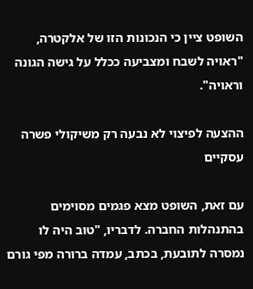השופט ציין כי הנכונות הזו של אלקטרה, "ראויה לשבח ומצביעה ככלל על גישה הגונה וראויה".

ההצעה לפיצוי לא נבעה רק משיקולי פשרה עסקיים

עם זאת, השופט מצא פגמים מסוימים בהתנהלות החברה. לדבריו, "טוב היה לו נמסרה לתובעת, בכתב, עמדה ברורה מפי גורם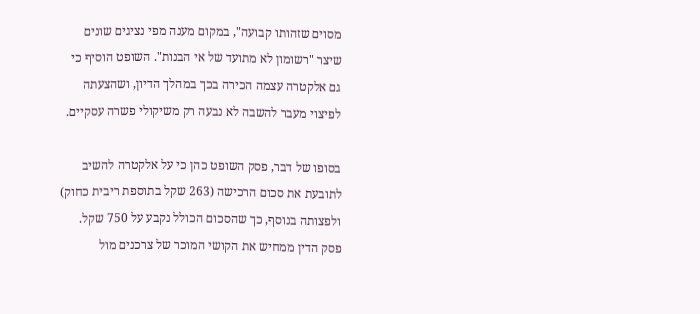מסוים שזהותו קבועה", במקום מענה מפי נציגים שונים שיצר "רשומון לא מתועד של אי הבנות". השופט הוסיף כי גם אלקטרה עצמה הכירה בכך במהלך הדיון, ושהצעתה לפיצוי מעבר להשבה לא נבעה רק משיקולי פשרה עסקיים.

בסופו של דבר, פסק השופט כהן כי על אלקטרה להשיב לתובעת את סכום הרכישה (263 שקל בתוספת ריבית כחוק) ולפצותה בנוסף, כך שהסכום הכולל נקבע על 750 שקל. פסק הדין ממחיש את הקושי המוכר של צרכנים מול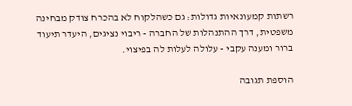רשתות קמעונאיות גדולות: גם כשהלקוח לא בהכרח צודק מבחינה משפטית, דרך ההתנהלות של החברה - ריבוי נציגים, היעדר תיעוד ברור ומענה עקבי - עלולה לעלות לה בפיצוי.

הוספת תגובה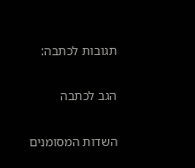תגובות לכתבה:

הגב לכתבה

השדות המסומנים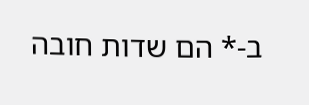ב-* הם שדות חובה